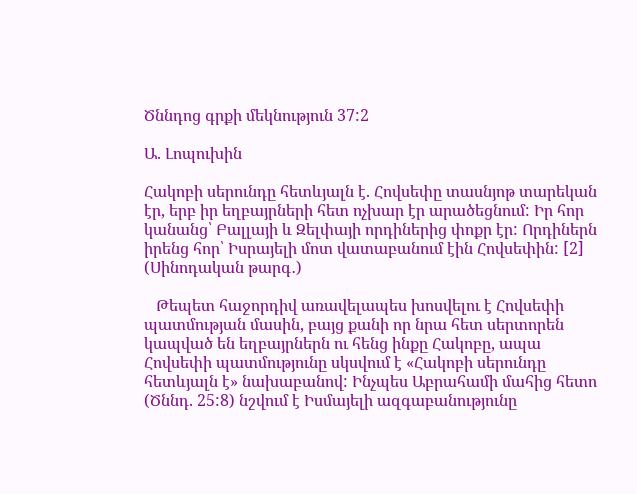Ծննդոց գրքի մեկնություն 37:2

Ա. Լոպուխին

Հակոբի սերունդը հետևյալն է. Հովսեփը տասնյոթ տարեկան էր, երբ իր եղբայրների հետ ոչխար էր արածեցնում: Իր հոր կանանց՝ Բալլայի և Զելփայի որդիներից փոքր էր: Որդիներն իրենց հոր՝ Իսրայելի մոտ վատաբանում էին Հովսեփին: [2] (Սինոդական թարգ․)

   Թեպետ հաջորդիվ առավելապես խոսվելու է Հովսեփի պատմության մասին, բայց քանի որ նրա հետ սերտորեն կապված են եղբայրներն ու հենց ինքը Հակոբը, ապա Հովսեփի պատմությունը սկսվում է «Հակոբի սերունդը հետևյալն է» նախաբանով: Ինչպես Աբրահամի մահից հետո (Ծննդ. 25:8) նշվում է Իսմայելի ազգաբանությունը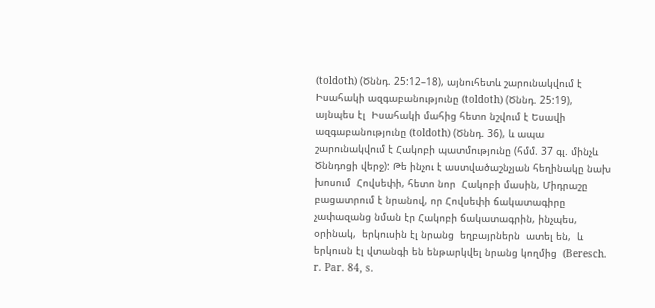(toldoth) (Ծննդ. 25:12–18), այնուհետև շարունակվում է Իսահակի ազգաբանությունը (toldoth) (Ծննդ. 25:19), այնպես էլ  Իսահակի մահից հետո նշվում է Եսավի ազգաբանությունը (toldoth) (Ծննդ. 36), և ապա շարունակվում է Հակոբի պատմությունը (հմմ. 37 գլ. մինչև Ծննդոցի վերջ): Թե ինչու է աստվածաշնչյան հեղինակը նախ խոսում  Հովսեփի, հետո նոր  Հակոբի մասին, Միդրաշը բացատրում է նրանով, որ Հովսեփի ճակատագիրը չափազանց նման էր Հակոբի ճակատագրին, ինչպես, օրինակ,  երկուսին էլ նրանց  եղբայրներն  ատել են,  և երկուսն էլ վտանգի են ենթարկվել նրանց կողմից  (Beresch. r. Par. 84, s.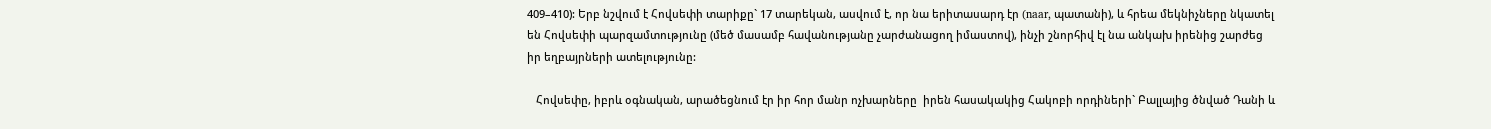409–410): Երբ նշվում է Հովսեփի տարիքը` 17 տարեկան, ասվում է, որ նա երիտասարդ էր (naar, պատանի), և հրեա մեկնիչները նկատել են Հովսեփի պարզամտությունը (մեծ մասամբ հավանությանը չարժանացող իմաստով), ինչի շնորհիվ էլ նա անկախ իրենից շարժեց իր եղբայրների ատելությունը:

   Հովսեփը, իբրև օգնական, արածեցնում էր իր հոր մանր ոչխարները  իրեն հասակակից Հակոբի որդիների` Բալլայից ծնված Դանի և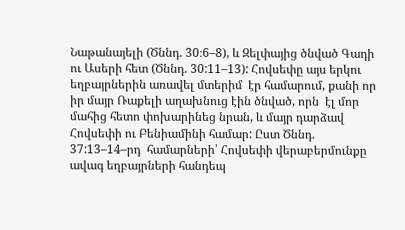Նաթանայելի (Ծննդ. 30։6–8), և Զելփայից ծնված Գադի ու Ասերի հետ (Ծննդ. 30:11–13): Հովսեփը այս երկու եղբայրներին առավել մտերիմ  էր համարում, քանի որ իր մայր Ռաքելի աղախնուց էին ծնված, որն  էլ մոր մահից հետո փոխարինեց նրան, և մայր դարձավ Հովսեփի ու Բենիամինի համար: Ըստ Ծննդ. 37:13–14–րդ  համարների՝ Հովսեփի վերաբերմունքը ավագ եղբայրների հանդեպ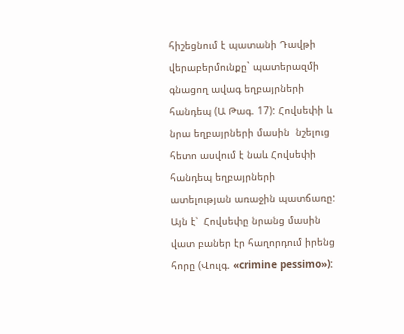հիշեցնում է պատանի Դավթի վերաբերմունքը` պատերազմի գնացող ավագ եղբայրների հանդեպ (Ա Թագ. 17): Հովսեփի և  նրա եղբայրների մասին  նշելուց հետո ասվում է նաև Հովսեփի հանդեպ եղբայրների  ատելության առաջին պատճառը: Այն է՝  Հովսեփը նրանց մասին վատ բաներ էր հաղորդում իրենց հորը (Վուլգ. «crimine pessimo»):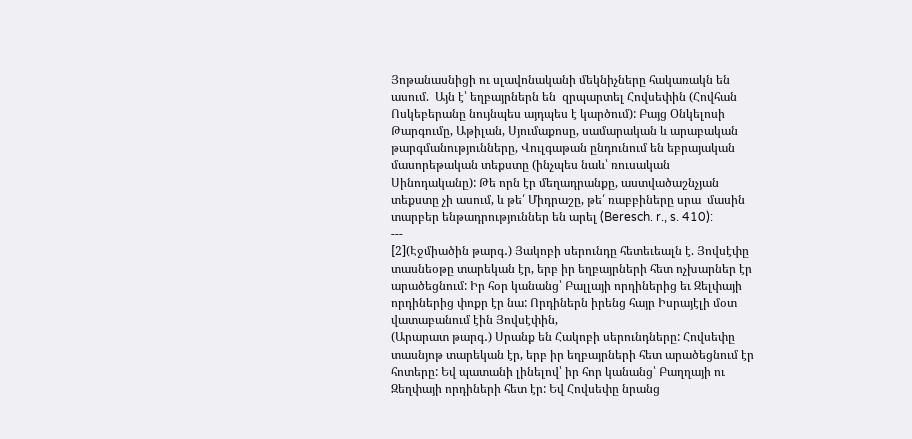Յոթանասնիցի ու սլավոնականի մեկնիչները հակառակն են ասում.  Այն է՝ եղբայրներն են  զրպարտել Հովսեփին (Հովհան Ոսկեբերանը նույնպես այդպես է կարծում): Բայց Օնկելոսի Թարգումը, Աթիլան, Սյումաքոսը, սամարական և արաբական թարգմանությունները, Վուլգաթան ընդունում են եբրայական մասորեթական տեքստը (ինչպես նաև՝ ռուսական Սինոդականը): Թե որն էր մեղադրանքը, աստվածաշնչյան տեքստը չի ասում, և թե՛ Միդրաշը, թե՛ ռաբբիները սրա  մասին տարբեր ենթադրություններ են արել (Beresch. r., s. 410):
---
[2](Էջմիածին թարգ․) Յակոբի սերունդը հետեւեալն է. Յովսէփը տասնեօթը տարեկան էր, երբ իր եղբայրների հետ ոչխարներ էր արածեցնում: Իր հօր կանանց՝ Բալլայի որդիներից եւ Զելփայի որդիներից փոքր էր նա: Որդիներն իրենց հայր Իսրայէլի մօտ վատաբանում էին Յովսէփին,
(Արարատ թարգ․) Սրանք են Հակոբի սերունդները: Հովսեփը տասնյոթ տարեկան էր, երբ իր եղբայրների հետ արածեցնում էր հոտերը: Եվ պատանի լինելով՝ իր հոր կանանց՝ Բաղղայի ու Զեղփայի որդիների հետ էր: Եվ Հովսեփը նրանց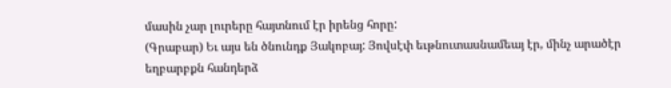մասին չար լուրերը հայտնում էր իրենց հորը:
(Գրաբար) Եւ այս են ծնունդք Յակոբայ: Յովսէփ եւթնուտասնամեայ էր, մինչ արածէր եղբարբքն հանդերձ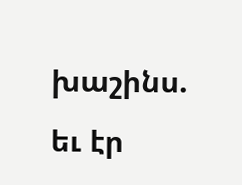խաշինս. եւ էր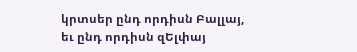կրտսեր ընդ որդիսն Բալլայ, եւ ընդ որդիսն զԵլփայ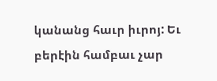կանանց հաւր իւրոյ: Եւ բերէին համբաւ չար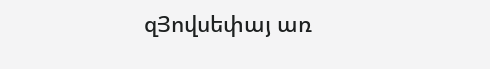զՅովսեփայ առ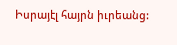Իսրայէլ հայրն իւրեանց: